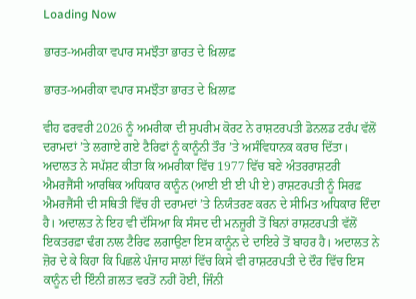Loading Now

ਭਾਰਤ-ਅਮਰੀਕਾ ਵਪਾਰ ਸਮਝੌਤਾ ਭਾਰਤ ਦੇ ਖ਼ਿਲਾਫ਼

ਭਾਰਤ-ਅਮਰੀਕਾ ਵਪਾਰ ਸਮਝੌਤਾ ਭਾਰਤ ਦੇ ਖ਼ਿਲਾਫ਼

ਵੀਹ ਫਰਵਰੀ 2026 ਨੂੰ ਅਮਰੀਕਾ ਦੀ ਸੁਪਰੀਮ ਕੋਰਟ ਨੇ ਰਾਸ਼ਟਰਪਤੀ ਡੋਨਲਡ ਟਰੰਪ ਵੱਲੋਂ ਦਰਾਮਦਾਂ ’ਤੇ ਲਗਾਏ ਗਏ ਟੈਰਿਫਾਂ ਨੂੰ ਕਾਨੂੰਨੀ ਤੌਰ ’ਤੇ ਅਸੰਵਿਧਾਨਕ ਕਰਾਰ ਦਿੱਤਾ। ਅਦਾਲਤ ਨੇ ਸਪੱਸ਼ਟ ਕੀਤਾ ਕਿ ਅਮਰੀਕਾ ਵਿੱਚ 1977 ਵਿੱਚ ਬਣੇ ਅੰਤਰਰਾਸ਼ਟਰੀ ਐਮਰਜੈਂਸੀ ਆਰਥਿਕ ਅਧਿਕਾਰ ਕਾਨੂੰਨ (ਆਈ ਈ ਈ ਪੀ ਏ) ਰਾਸ਼ਟਰਪਤੀ ਨੂੰ ਸਿਰਫ਼ ਐਮਰਜੈਂਸੀ ਦੀ ਸਥਿਤੀ ਵਿੱਚ ਹੀ ਦਰਾਮਦਾਂ ’ਤੇ ਨਿਯੰਤਰਣ ਕਰਨ ਦੇ ਸੀਮਿਤ ਅਧਿਕਾਰ ਦਿੰਦਾ ਹੈ। ਅਦਾਲਤ ਨੇ ਇਹ ਵੀ ਦੱਸਿਆ ਕਿ ਸੰਸਦ ਦੀ ਮਨਜ਼ੂਰੀ ਤੋਂ ਬਿਨਾਂ ਰਾਸ਼ਟਰਪਤੀ ਵੱਲੋਂ ਇਕਤਰਫ਼ਾ ਢੰਗ ਨਾਲ ਟੈਰਿਫ ਲਗਾਉਣਾ ਇਸ ਕਾਨੂੰਨ ਦੇ ਦਾਇਰੇ ਤੋਂ ਬਾਹਰ ਹੈ। ਅਦਾਲਤ ਨੇ ਜ਼ੋਰ ਦੇ ਕੇ ਕਿਹਾ ਕਿ ਪਿਛਲੇ ਪੰਜਾਹ ਸਾਲਾਂ ਵਿੱਚ ਕਿਸੇ ਵੀ ਰਾਸ਼ਟਰਪਤੀ ਦੇ ਦੌਰ ਵਿੱਚ ਇਸ ਕਾਨੂੰਨ ਦੀ ਇੰਨੀ ਗ਼ਲਤ ਵਰਤੋਂ ਨਹੀਂ ਹੋਈ, ਜਿੰਨੀ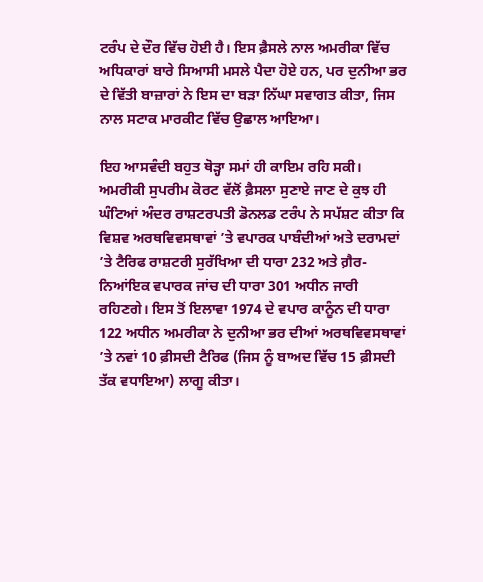ਟਰੰਪ ਦੇ ਦੌਰ ਵਿੱਚ ਹੋਈ ਹੈ। ਇਸ ਫ਼ੈਸਲੇ ਨਾਲ ਅਮਰੀਕਾ ਵਿੱਚ ਅਧਿਕਾਰਾਂ ਬਾਰੇ ਸਿਆਸੀ ਮਸਲੇ ਪੈਦਾ ਹੋਏ ਹਨ, ਪਰ ਦੁਨੀਆ ਭਰ ਦੇ ਵਿੱਤੀ ਬਾਜ਼ਾਰਾਂ ਨੇ ਇਸ ਦਾ ਬੜਾ ਨਿੱਘਾ ਸਵਾਗਤ ਕੀਤਾ, ਜਿਸ ਨਾਲ ਸਟਾਕ ਮਾਰਕੀਟ ਵਿੱਚ ਉਛਾਲ ਆਇਆ।

ਇਹ ਆਸਵੰਦੀ ਬਹੁਤ ਥੋੜ੍ਹਾ ਸਮਾਂ ਹੀ ਕਾਇਮ ਰਹਿ ਸਕੀ। ਅਮਰੀਕੀ ਸੁਪਰੀਮ ਕੋਰਟ ਵੱਲੋਂ ਫ਼ੈਸਲਾ ਸੁਣਾਏ ਜਾਣ ਦੇ ਕੁਝ ਹੀ ਘੰਟਿਆਂ ਅੰਦਰ ਰਾਸ਼ਟਰਪਤੀ ਡੋਨਲਡ ਟਰੰਪ ਨੇ ਸਪੱਸ਼ਟ ਕੀਤਾ ਕਿ ਵਿਸ਼ਵ ਅਰਥਵਿਵਸਥਾਵਾਂ ’ਤੇ ਵਪਾਰਕ ਪਾਬੰਦੀਆਂ ਅਤੇ ਦਰਾਮਦਾਂ ’ਤੇ ਟੈਰਿਫ ਰਾਸ਼ਟਰੀ ਸੁਰੱਖਿਆ ਦੀ ਧਾਰਾ 232 ਅਤੇ ਗ਼ੈਰ-ਨਿਆਂਇਕ ਵਪਾਰਕ ਜਾਂਚ ਦੀ ਧਾਰਾ 301 ਅਧੀਨ ਜਾਰੀ ਰਹਿਣਗੇ। ਇਸ ਤੋਂ ਇਲਾਵਾ 1974 ਦੇ ਵਪਾਰ ਕਾਨੂੰਨ ਦੀ ਧਾਰਾ 122 ਅਧੀਨ ਅਮਰੀਕਾ ਨੇ ਦੁਨੀਆ ਭਰ ਦੀਆਂ ਅਰਥਵਿਵਸਥਾਵਾਂ ’ਤੇ ਨਵਾਂ 10 ਫ਼ੀਸਦੀ ਟੈਰਿਫ (ਜਿਸ ਨੂੰ ਬਾਅਦ ਵਿੱਚ 15 ਫ਼ੀਸਦੀ ਤੱਕ ਵਧਾਇਆ) ਲਾਗੂ ਕੀਤਾ।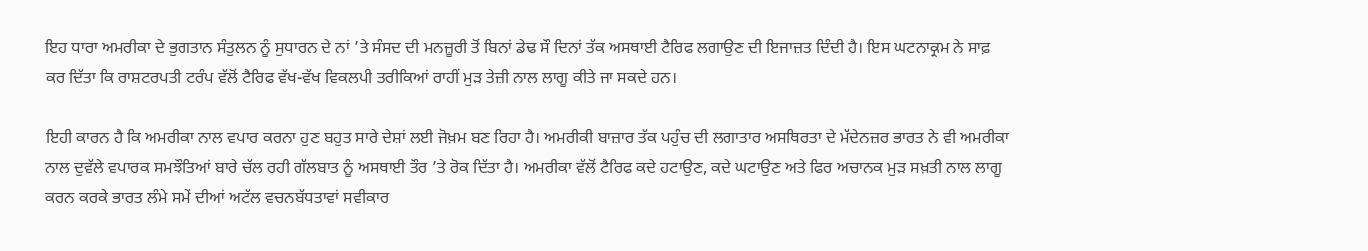ਇਹ ਧਾਰਾ ਅਮਰੀਕਾ ਦੇ ਭੁਗਤਾਨ ਸੰਤੁਲਨ ਨੂੰ ਸੁਧਾਰਨ ਦੇ ਨਾਂ ’ਤੇ ਸੰਸਦ ਦੀ ਮਨਜ਼ੂਰੀ ਤੋਂ ਬਿਨਾਂ ਡੇਢ ਸੌ ਦਿਨਾਂ ਤੱਕ ਅਸਥਾਈ ਟੈਰਿਫ ਲਗਾਉਣ ਦੀ ਇਜਾਜ਼ਤ ਦਿੰਦੀ ਹੈ। ਇਸ ਘਟਨਾਕ੍ਰਮ ਨੇ ਸਾਫ਼ ਕਰ ਦਿੱਤਾ ਕਿ ਰਾਸ਼ਟਰਪਤੀ ਟਰੰਪ ਵੱਲੋਂ ਟੈਰਿਫ ਵੱਖ-ਵੱਖ ਵਿਕਲਪੀ ਤਰੀਕਿਆਂ ਰਾਹੀਂ ਮੁੜ ਤੇਜ਼ੀ ਨਾਲ ਲਾਗੂ ਕੀਤੇ ਜਾ ਸਕਦੇ ਹਨ।

ਇਹੀ ਕਾਰਨ ਹੈ ਕਿ ਅਮਰੀਕਾ ਨਾਲ ਵਪਾਰ ਕਰਨਾ ਹੁਣ ਬਹੁਤ ਸਾਰੇ ਦੇਸ਼ਾਂ ਲਈ ਜੋਖ਼ਮ ਬਣ ਰਿਹਾ ਹੈ। ਅਮਰੀਕੀ ਬਾਜ਼ਾਰ ਤੱਕ ਪਹੁੰਚ ਦੀ ਲਗਾਤਾਰ ਅਸਥਿਰਤਾ ਦੇ ਮੱਦੇਨਜ਼ਰ ਭਾਰਤ ਨੇ ਵੀ ਅਮਰੀਕਾ ਨਾਲ ਦੁਵੱਲੇ ਵਪਾਰਕ ਸਮਝੌਤਿਆਂ ਬਾਰੇ ਚੱਲ ਰਹੀ ਗੱਲਬਾਤ ਨੂੰ ਅਸਥਾਈ ਤੌਰ ’ਤੇ ਰੋਕ ਦਿੱਤਾ ਹੈ। ਅਮਰੀਕਾ ਵੱਲੋਂ ਟੈਰਿਫ ਕਦੇ ਹਟਾਉਣ, ਕਦੇ ਘਟਾਉਣ ਅਤੇ ਫਿਰ ਅਚਾਨਕ ਮੁੜ ਸਖ਼ਤੀ ਨਾਲ ਲਾਗੂ ਕਰਨ ਕਰਕੇ ਭਾਰਤ ਲੰਮੇ ਸਮੇਂ ਦੀਆਂ ਅਟੱਲ ਵਚਨਬੱਧਤਾਵਾਂ ਸਵੀਕਾਰ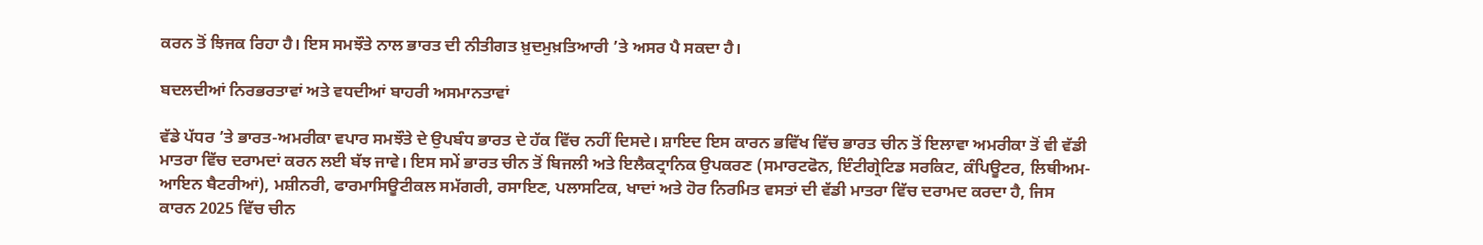ਕਰਨ ਤੋਂ ਝਿਜਕ ਰਿਹਾ ਹੈ। ਇਸ ਸਮਝੌਤੇ ਨਾਲ ਭਾਰਤ ਦੀ ਨੀਤੀਗਤ ਖ਼ੁਦਮੁਖ਼ਤਿਆਰੀ ’ਤੇ ਅਸਰ ਪੈ ਸਕਦਾ ਹੈ।

ਬਦਲਦੀਆਂ ਨਿਰਭਰਤਾਵਾਂ ਅਤੇ ਵਧਦੀਆਂ ਬਾਹਰੀ ਅਸਮਾਨਤਾਵਾਂ

ਵੱਡੇ ਪੱਧਰ ’ਤੇ ਭਾਰਤ-ਅਮਰੀਕਾ ਵਪਾਰ ਸਮਝੌਤੇ ਦੇ ਉਪਬੰਧ ਭਾਰਤ ਦੇ ਹੱਕ ਵਿੱਚ ਨਹੀਂ ਦਿਸਦੇ। ਸ਼ਾਇਦ ਇਸ ਕਾਰਨ ਭਵਿੱਖ ਵਿੱਚ ਭਾਰਤ ਚੀਨ ਤੋਂ ਇਲਾਵਾ ਅਮਰੀਕਾ ਤੋਂ ਵੀ ਵੱਡੀ ਮਾਤਰਾ ਵਿੱਚ ਦਰਾਮਦਾਂ ਕਰਨ ਲਈ ਬੱਝ ਜਾਵੇ। ਇਸ ਸਮੇਂ ਭਾਰਤ ਚੀਨ ਤੋਂ ਬਿਜਲੀ ਅਤੇ ਇਲੈਕਟ੍ਰਾਨਿਕ ਉਪਕਰਣ (ਸਮਾਰਟਫੋਨ, ਇੰਟੀਗ੍ਰੇਟਿਡ ਸਰਕਿਟ, ਕੰਪਿਊਟਰ, ਲਿਥੀਅਮ-ਆਇਨ ਬੈਟਰੀਆਂ), ਮਸ਼ੀਨਰੀ, ਫਾਰਮਾਸਿਊਟੀਕਲ ਸਮੱਗਰੀ, ਰਸਾਇਣ, ਪਲਾਸਟਿਕ, ਖਾਦਾਂ ਅਤੇ ਹੋਰ ਨਿਰਮਿਤ ਵਸਤਾਂ ਦੀ ਵੱਡੀ ਮਾਤਰਾ ਵਿੱਚ ਦਰਾਮਦ ਕਰਦਾ ਹੈ, ਜਿਸ ਕਾਰਨ 2025 ਵਿੱਚ ਚੀਨ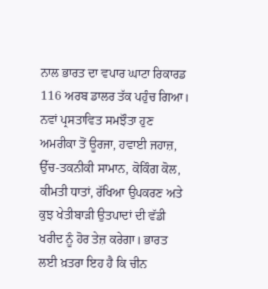ਨਾਲ ਭਾਰਤ ਦਾ ਵਪਾਰ ਘਾਟਾ ਰਿਕਾਰਡ 116 ਅਰਬ ਡਾਲਰ ਤੱਕ ਪਹੁੰਚ ਗਿਆ। ਨਵਾਂ ਪ੍ਰਸਤਾਵਿਤ ਸਮਝੌਤਾ ਹੁਣ ਅਮਰੀਕਾ ਤੋਂ ਊਰਜਾ, ਹਵਾਈ ਜਹਾਜ਼, ਉੱਚ-ਤਕਨੀਕੀ ਸਾਮਾਨ, ਕੋਕਿੰਗ ਕੋਲ, ਕੀਮਤੀ ਧਾਤਾਂ, ਰੱਖਿਆ ਉਪਕਰਣ ਅਤੇ ਕੁਝ ਖੇਤੀਬਾੜੀ ਉਤਪਾਦਾਂ ਦੀ ਵੱਡੀ ਖਰੀਦ ਨੂੰ ਹੋਰ ਤੇਜ਼ ਕਰੇਗਾ। ਭਾਰਤ ਲਈ ਖ਼ਤਰਾ ਇਹ ਹੈ ਕਿ ਚੀਨ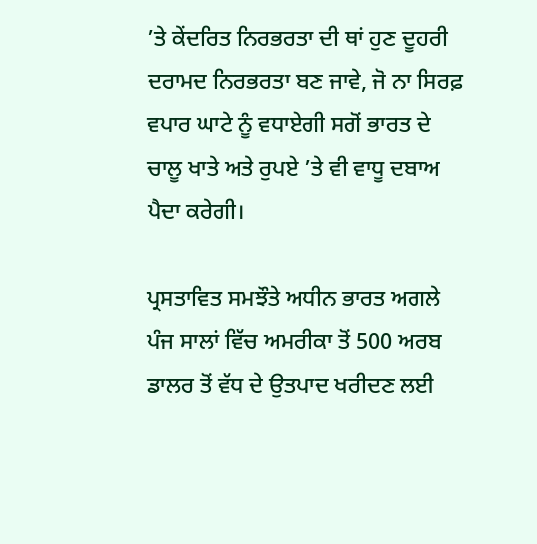’ਤੇ ਕੇਂਦਰਿਤ ਨਿਰਭਰਤਾ ਦੀ ਥਾਂ ਹੁਣ ਦੂਹਰੀ ਦਰਾਮਦ ਨਿਰਭਰਤਾ ਬਣ ਜਾਵੇ, ਜੋ ਨਾ ਸਿਰਫ਼ ਵਪਾਰ ਘਾਟੇ ਨੂੰ ਵਧਾਏਗੀ ਸਗੋਂ ਭਾਰਤ ਦੇ ਚਾਲੂ ਖਾਤੇ ਅਤੇ ਰੁਪਏ ’ਤੇ ਵੀ ਵਾਧੂ ਦਬਾਅ ਪੈਦਾ ਕਰੇਗੀ।

ਪ੍ਰਸਤਾਵਿਤ ਸਮਝੌਤੇ ਅਧੀਨ ਭਾਰਤ ਅਗਲੇ ਪੰਜ ਸਾਲਾਂ ਵਿੱਚ ਅਮਰੀਕਾ ਤੋਂ 500 ਅਰਬ ਡਾਲਰ ਤੋਂ ਵੱਧ ਦੇ ਉਤਪਾਦ ਖਰੀਦਣ ਲਈ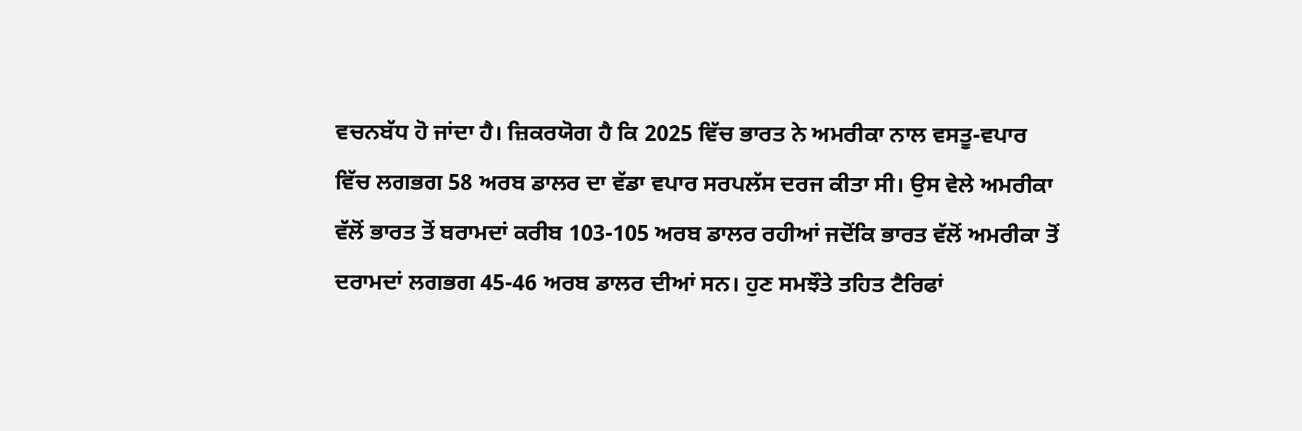ਵਚਨਬੱਧ ਹੋ ਜਾਂਦਾ ਹੈ। ਜ਼ਿਕਰਯੋਗ ਹੈ ਕਿ 2025 ਵਿੱਚ ਭਾਰਤ ਨੇ ਅਮਰੀਕਾ ਨਾਲ ਵਸਤੂ-ਵਪਾਰ ਵਿੱਚ ਲਗਭਗ 58 ਅਰਬ ਡਾਲਰ ਦਾ ਵੱਡਾ ਵਪਾਰ ਸਰਪਲੱਸ ਦਰਜ ਕੀਤਾ ਸੀ। ਉਸ ਵੇਲੇ ਅਮਰੀਕਾ ਵੱਲੋਂ ਭਾਰਤ ਤੋਂ ਬਰਾਮਦਾਂ ਕਰੀਬ 103-105 ਅਰਬ ਡਾਲਰ ਰਹੀਆਂ ਜਦੋਂਕਿ ਭਾਰਤ ਵੱਲੋਂ ਅਮਰੀਕਾ ਤੋਂ ਦਰਾਮਦਾਂ ਲਗਭਗ 45-46 ਅਰਬ ਡਾਲਰ ਦੀਆਂ ਸਨ। ਹੁਣ ਸਮਝੌਤੇ ਤਹਿਤ ਟੈਰਿਫਾਂ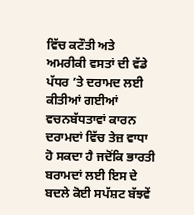ਵਿੱਚ ਕਟੌਤੀ ਅਤੇ ਅਮਰੀਕੀ ਵਸਤਾਂ ਦੀ ਵੱਡੇ ਪੱਧਰ ’ਤੇ ਦਰਾਮਦ ਲਈ ਕੀਤੀਆਂ ਗਈਆਂ ਵਚਨਬੱਧਤਾਵਾਂ ਕਾਰਨ ਦਰਾਮਦਾਂ ਵਿੱਚ ਤੇਜ਼ ਵਾਧਾ ਹੋ ਸਕਦਾ ਹੈ ਜਦੋਂਕਿ ਭਾਰਤੀ ਬਰਾਮਦਾਂ ਲਈ ਇਸ ਦੇ ਬਦਲੇ ਕੋਈ ਸਪੱਸ਼ਟ ਬੱਝਵੇਂ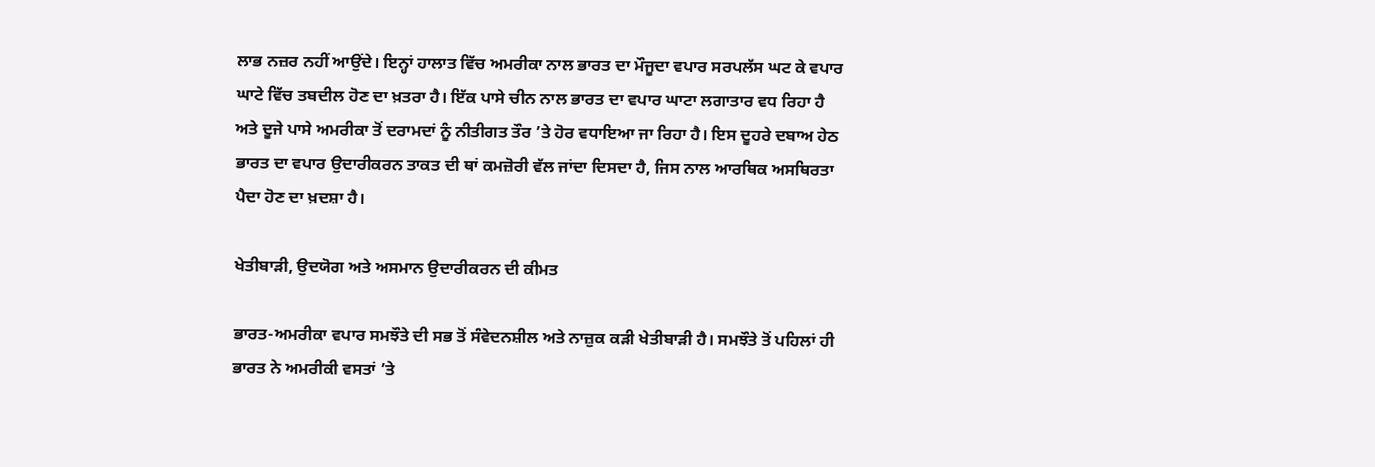ਲਾਭ ਨਜ਼ਰ ਨਹੀਂ ਆਉਂਦੇ। ਇਨ੍ਹਾਂ ਹਾਲਾਤ ਵਿੱਚ ਅਮਰੀਕਾ ਨਾਲ ਭਾਰਤ ਦਾ ਮੌਜੂਦਾ ਵਪਾਰ ਸਰਪਲੱਸ ਘਟ ਕੇ ਵਪਾਰ ਘਾਟੇ ਵਿੱਚ ਤਬਦੀਲ ਹੋਣ ਦਾ ਖ਼ਤਰਾ ਹੈ। ਇੱਕ ਪਾਸੇ ਚੀਨ ਨਾਲ ਭਾਰਤ ਦਾ ਵਪਾਰ ਘਾਟਾ ਲਗਾਤਾਰ ਵਧ ਰਿਹਾ ਹੈ ਅਤੇ ਦੂਜੇ ਪਾਸੇ ਅਮਰੀਕਾ ਤੋਂ ਦਰਾਮਦਾਂ ਨੂੰ ਨੀਤੀਗਤ ਤੌਰ ’ਤੇ ਹੋਰ ਵਧਾਇਆ ਜਾ ਰਿਹਾ ਹੈ। ਇਸ ਦੂਹਰੇ ਦਬਾਅ ਹੇਠ ਭਾਰਤ ਦਾ ਵਪਾਰ ਉਦਾਰੀਕਰਨ ਤਾਕਤ ਦੀ ਥਾਂ ਕਮਜ਼ੋਰੀ ਵੱਲ ਜਾਂਦਾ ਦਿਸਦਾ ਹੈ, ਜਿਸ ਨਾਲ ਆਰਥਿਕ ਅਸਥਿਰਤਾ ਪੈਦਾ ਹੋਣ ਦਾ ਖ਼ਦਸ਼ਾ ਹੈ।

ਖੇਤੀਬਾੜੀ, ਉਦਯੋਗ ਅਤੇ ਅਸਮਾਨ ਉਦਾਰੀਕਰਨ ਦੀ ਕੀਮਤ

ਭਾਰਤ-ਅਮਰੀਕਾ ਵਪਾਰ ਸਮਝੌਤੇ ਦੀ ਸਭ ਤੋਂ ਸੰਵੇਦਨਸ਼ੀਲ ਅਤੇ ਨਾਜ਼ੁਕ ਕੜੀ ਖੇਤੀਬਾੜੀ ਹੈ। ਸਮਝੌਤੇ ਤੋਂ ਪਹਿਲਾਂ ਹੀ ਭਾਰਤ ਨੇ ਅਮਰੀਕੀ ਵਸਤਾਂ ’ਤੇ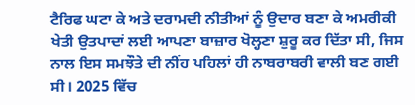ਟੈਰਿਫ ਘਟਾ ਕੇ ਅਤੇ ਦਰਾਮਦੀ ਨੀਤੀਆਂ ਨੂੰ ਉਦਾਰ ਬਣਾ ਕੇ ਅਮਰੀਕੀ ਖੇਤੀ ਉਤਪਾਦਾਂ ਲਈ ਆਪਣਾ ਬਾਜ਼ਾਰ ਖੋਲ੍ਹਣਾ ਸ਼ੁਰੂ ਕਰ ਦਿੱਤਾ ਸੀ, ਜਿਸ ਨਾਲ ਇਸ ਸਮਝੌਤੇ ਦੀ ਨੀਂਹ ਪਹਿਲਾਂ ਹੀ ਨਾਬਰਾਬਰੀ ਵਾਲੀ ਬਣ ਗਈ ਸੀ। 2025 ਵਿੱਚ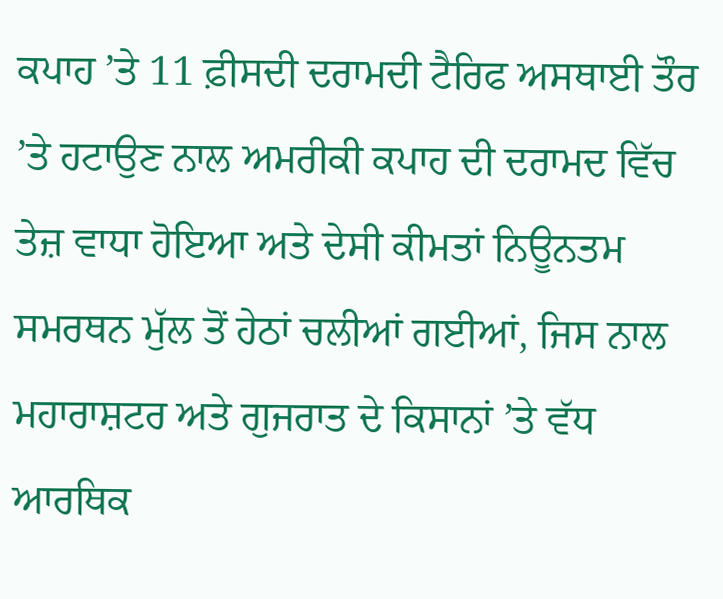ਕਪਾਹ ’ਤੇ 11 ਫ਼ੀਸਦੀ ਦਰਾਮਦੀ ਟੈਰਿਫ ਅਸਥਾਈ ਤੌਰ ’ਤੇ ਹਟਾਉਣ ਨਾਲ ਅਮਰੀਕੀ ਕਪਾਹ ਦੀ ਦਰਾਮਦ ਵਿੱਚ ਤੇਜ਼ ਵਾਧਾ ਹੋਇਆ ਅਤੇ ਦੇਸੀ ਕੀਮਤਾਂ ਨਿਊਨਤਮ ਸਮਰਥਨ ਮੁੱਲ ਤੋਂ ਹੇਠਾਂ ਚਲੀਆਂ ਗਈਆਂ, ਜਿਸ ਨਾਲ ਮਹਾਰਾਸ਼ਟਰ ਅਤੇ ਗੁਜਰਾਤ ਦੇ ਕਿਸਾਨਾਂ ’ਤੇ ਵੱਧ ਆਰਥਿਕ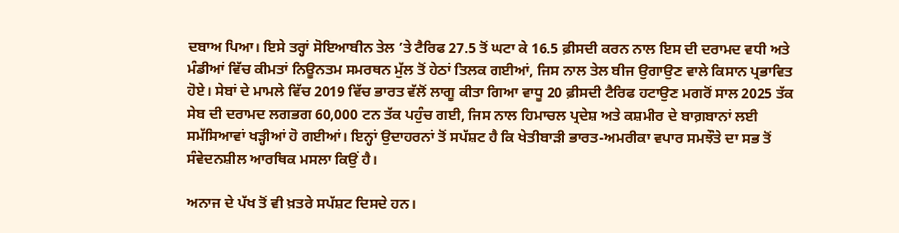ਦਬਾਅ ਪਿਆ। ਇਸੇ ਤਰ੍ਹਾਂ ਸੋਇਆਬੀਨ ਤੇਲ ’ਤੇ ਟੈਰਿਫ 27.5 ਤੋਂ ਘਟਾ ਕੇ 16.5 ਫ਼ੀਸਦੀ ਕਰਨ ਨਾਲ ਇਸ ਦੀ ਦਰਾਮਦ ਵਧੀ ਅਤੇ ਮੰਡੀਆਂ ਵਿੱਚ ਕੀਮਤਾਂ ਨਿਊਨਤਮ ਸਮਰਥਨ ਮੁੱਲ ਤੋਂ ਹੇਠਾਂ ਤਿਲਕ ਗਈਆਂ, ਜਿਸ ਨਾਲ ਤੇਲ ਬੀਜ ਉਗਾਉਣ ਵਾਲੇ ਕਿਸਾਨ ਪ੍ਰਭਾਵਿਤ ਹੋਏ। ਸੇਬਾਂ ਦੇ ਮਾਮਲੇ ਵਿੱਚ 2019 ਵਿੱਚ ਭਾਰਤ ਵੱਲੋਂ ਲਾਗੂ ਕੀਤਾ ਗਿਆ ਵਾਧੂ 20 ਫ਼ੀਸਦੀ ਟੈਰਿਫ ਹਟਾਉਣ ਮਗਰੋਂ ਸਾਲ 2025 ਤੱਕ ਸੇਬ ਦੀ ਦਰਾਮਦ ਲਗਭਗ 60,000 ਟਨ ਤੱਕ ਪਹੁੰਚ ਗਈ, ਜਿਸ ਨਾਲ ਹਿਮਾਚਲ ਪ੍ਰਦੇਸ਼ ਅਤੇ ਕਸ਼ਮੀਰ ਦੇ ਬਾਗ਼ਬਾਨਾਂ ਲਈ ਸਮੱਸਿਆਵਾਂ ਖੜ੍ਹੀਆਂ ਹੋ ਗਈਆਂ। ਇਨ੍ਹਾਂ ਉਦਾਹਰਨਾਂ ਤੋਂ ਸਪੱਸ਼ਟ ਹੈ ਕਿ ਖੇਤੀਬਾੜੀ ਭਾਰਤ-ਅਮਰੀਕਾ ਵਪਾਰ ਸਮਝੌਤੇ ਦਾ ਸਭ ਤੋਂ ਸੰਵੇਦਨਸ਼ੀਲ ਆਰਥਿਕ ਮਸਲਾ ਕਿਉਂ ਹੈ।

ਅਨਾਜ ਦੇ ਪੱਖ ਤੋਂ ਵੀ ਖ਼ਤਰੇ ਸਪੱਸ਼ਟ ਦਿਸਦੇ ਹਨ।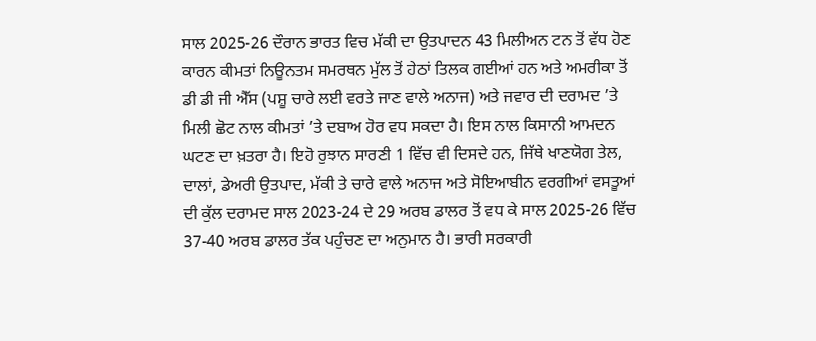ਸਾਲ 2025-26 ਦੌਰਾਨ ਭਾਰਤ ਵਿਚ ਮੱਕੀ ਦਾ ਉਤਪਾਦਨ 43 ਮਿਲੀਅਨ ਟਨ ਤੋਂ ਵੱਧ ਹੋਣ ਕਾਰਨ ਕੀਮਤਾਂ ਨਿਊਨਤਮ ਸਮਰਥਨ ਮੁੱਲ ਤੋਂ ਹੇਠਾਂ ਤਿਲਕ ਗਈਆਂ ਹਨ ਅਤੇ ਅਮਰੀਕਾ ਤੋਂ ਡੀ ਡੀ ਜੀ ਐੱਸ (ਪਸ਼ੂ ਚਾਰੇ ਲਈ ਵਰਤੇ ਜਾਣ ਵਾਲੇ ਅਨਾਜ) ਅਤੇ ਜਵਾਰ ਦੀ ਦਰਾਮਦ ’ਤੇ ਮਿਲੀ ਛੋਟ ਨਾਲ ਕੀਮਤਾਂ ’ਤੇ ਦਬਾਅ ਹੋਰ ਵਧ ਸਕਦਾ ਹੈ। ਇਸ ਨਾਲ ਕਿਸਾਨੀ ਆਮਦਨ ਘਟਣ ਦਾ ਖ਼ਤਰਾ ਹੈ। ਇਹੋ ਰੁਝਾਨ ਸਾਰਣੀ 1 ਵਿੱਚ ਵੀ ਦਿਸਦੇ ਹਨ, ਜਿੱਥੇ ਖਾਣਯੋਗ ਤੇਲ, ਦਾਲਾਂ, ਡੇਅਰੀ ਉਤਪਾਦ, ਮੱਕੀ ਤੇ ਚਾਰੇ ਵਾਲੇ ਅਨਾਜ ਅਤੇ ਸੋਇਆਬੀਨ ਵਰਗੀਆਂ ਵਸਤੂਆਂ ਦੀ ਕੁੱਲ ਦਰਾਮਦ ਸਾਲ 2023-24 ਦੇ 29 ਅਰਬ ਡਾਲਰ ਤੋਂ ਵਧ ਕੇ ਸਾਲ 2025-26 ਵਿੱਚ 37-40 ਅਰਬ ਡਾਲਰ ਤੱਕ ਪਹੁੰਚਣ ਦਾ ਅਨੁਮਾਨ ਹੈ। ਭਾਰੀ ਸਰਕਾਰੀ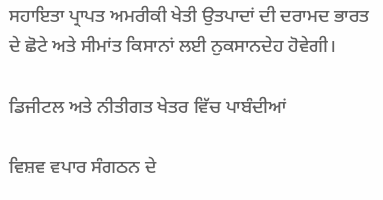ਸਹਾਇਤਾ ਪ੍ਰਾਪਤ ਅਮਰੀਕੀ ਖੇਤੀ ਉਤਪਾਦਾਂ ਦੀ ਦਰਾਮਦ ਭਾਰਤ ਦੇ ਛੋਟੇ ਅਤੇ ਸੀਮਾਂਤ ਕਿਸਾਨਾਂ ਲਈ ਨੁਕਸਾਨਦੇਹ ਹੋਵੇਗੀ।

ਡਿਜੀਟਲ ਅਤੇ ਨੀਤੀਗਤ ਖੇਤਰ ਵਿੱਚ ਪਾਬੰਦੀਆਂ

ਵਿਸ਼ਵ ਵਪਾਰ ਸੰਗਠਨ ਦੇ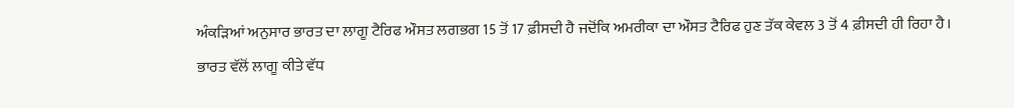ਅੰਕੜਿਆਂ ਅਨੁਸਾਰ ਭਾਰਤ ਦਾ ਲਾਗੂ ਟੈਰਿਫ ਔਸਤ ਲਗਭਗ 15 ਤੋਂ 17 ਫ਼ੀਸਦੀ ਹੈ ਜਦੋਂਕਿ ਅਮਰੀਕਾ ਦਾ ਔਸਤ ਟੈਰਿਫ ਹੁਣ ਤੱਕ ਕੇਵਲ 3 ਤੋਂ 4 ਫ਼ੀਸਦੀ ਹੀ ਰਿਹਾ ਹੈ। ਭਾਰਤ ਵੱਲੋਂ ਲਾਗੂ ਕੀਤੇ ਵੱਧ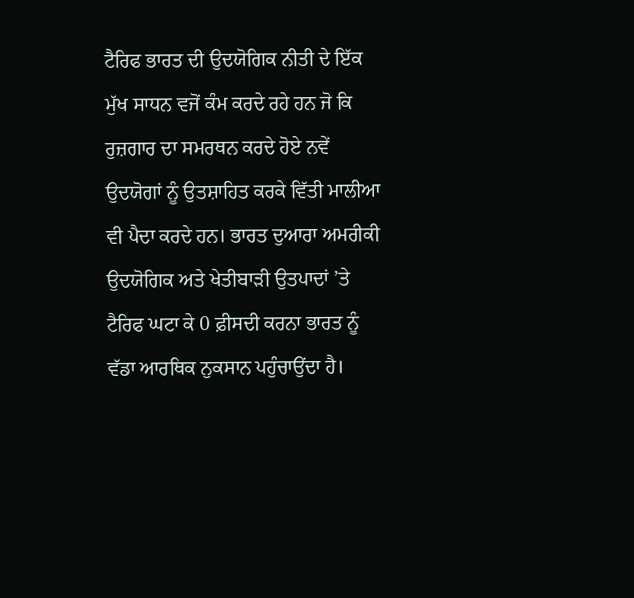ਟੈਰਿਫ ਭਾਰਤ ਦੀ ਉਦਯੋਗਿਕ ਨੀਤੀ ਦੇ ਇੱਕ ਮੁੱਖ ਸਾਧਨ ਵਜੋਂ ਕੰਮ ਕਰਦੇ ਰਹੇ ਹਨ ਜੋ ਕਿ ਰੁਜ਼ਗਾਰ ਦਾ ਸਮਰਥਨ ਕਰਦੇ ਹੋਏ ਨਵੇਂ ਉਦਯੋਗਾਂ ਨੂੰ ਉਤਸ਼ਾਹਿਤ ਕਰਕੇ ਵਿੱਤੀ ਮਾਲੀਆ ਵੀ ਪੈਦਾ ਕਰਦੇ ਹਨ। ਭਾਰਤ ਦੁਆਰਾ ਅਮਰੀਕੀ ਉਦਯੋਗਿਕ ਅਤੇ ਖੇਤੀਬਾੜੀ ਉਤਪਾਦਾਂ ’ਤੇ ਟੈਰਿਫ ਘਟਾ ਕੇ 0 ਫ਼ੀਸਦੀ ਕਰਨਾ ਭਾਰਤ ਨੂੰ ਵੱਡਾ ਆਰਥਿਕ ਨੁਕਸਾਨ ਪਹੁੰਚਾਉਂਦਾ ਹੈ।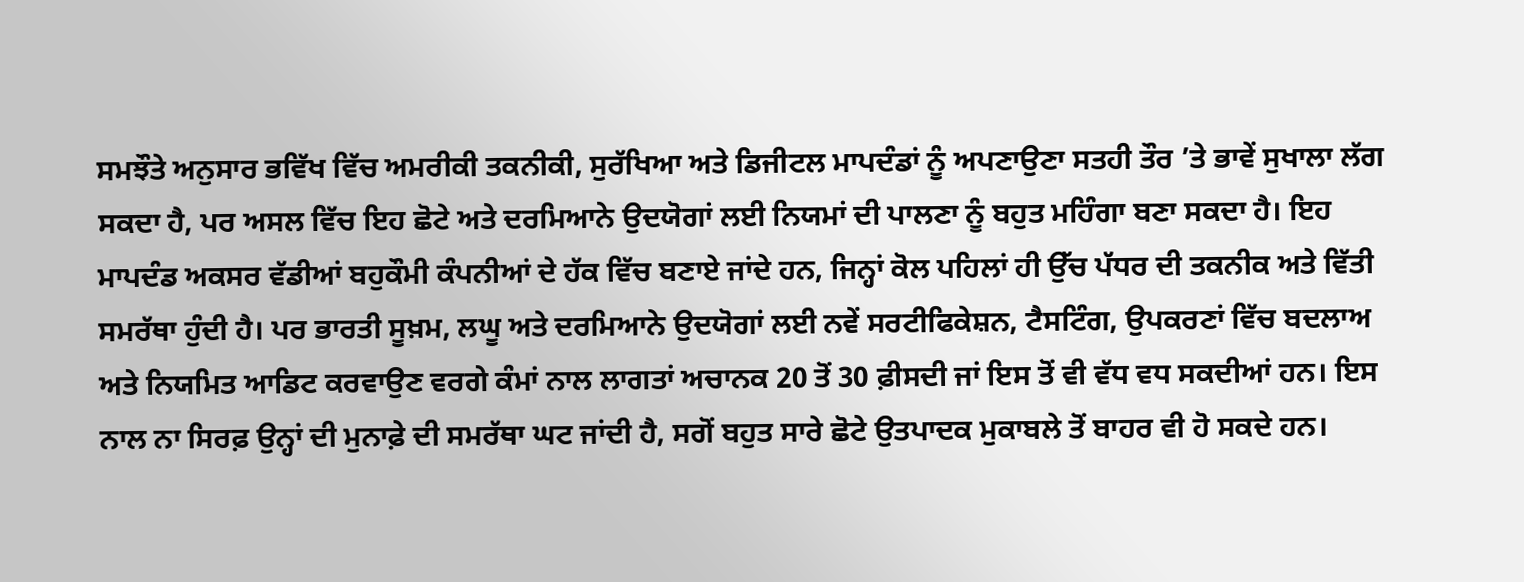ਸਮਝੌਤੇ ਅਨੁਸਾਰ ਭਵਿੱਖ ਵਿੱਚ ਅਮਰੀਕੀ ਤਕਨੀਕੀ, ਸੁਰੱਖਿਆ ਅਤੇ ਡਿਜੀਟਲ ਮਾਪਦੰਡਾਂ ਨੂੰ ਅਪਣਾਉਣਾ ਸਤਹੀ ਤੌਰ ’ਤੇ ਭਾਵੇਂ ਸੁਖਾਲਾ ਲੱਗ ਸਕਦਾ ਹੈ, ਪਰ ਅਸਲ ਵਿੱਚ ਇਹ ਛੋਟੇ ਅਤੇ ਦਰਮਿਆਨੇ ਉਦਯੋਗਾਂ ਲਈ ਨਿਯਮਾਂ ਦੀ ਪਾਲਣਾ ਨੂੰ ਬਹੁਤ ਮਹਿੰਗਾ ਬਣਾ ਸਕਦਾ ਹੈ। ਇਹ ਮਾਪਦੰਡ ਅਕਸਰ ਵੱਡੀਆਂ ਬਹੁਕੌਮੀ ਕੰਪਨੀਆਂ ਦੇ ਹੱਕ ਵਿੱਚ ਬਣਾਏ ਜਾਂਦੇ ਹਨ, ਜਿਨ੍ਹਾਂ ਕੋਲ ਪਹਿਲਾਂ ਹੀ ਉੱਚ ਪੱਧਰ ਦੀ ਤਕਨੀਕ ਅਤੇ ਵਿੱਤੀ ਸਮਰੱਥਾ ਹੁੰਦੀ ਹੈ। ਪਰ ਭਾਰਤੀ ਸੂਖ਼ਮ, ਲਘੂ ਅਤੇ ਦਰਮਿਆਨੇ ਉਦਯੋਗਾਂ ਲਈ ਨਵੇਂ ਸਰਟੀਫਿਕੇਸ਼ਨ, ਟੈਸਟਿੰਗ, ਉਪਕਰਣਾਂ ਵਿੱਚ ਬਦਲਾਅ ਅਤੇ ਨਿਯਮਿਤ ਆਡਿਟ ਕਰਵਾਉਣ ਵਰਗੇ ਕੰਮਾਂ ਨਾਲ ਲਾਗਤਾਂ ਅਚਾਨਕ 20 ਤੋਂ 30 ਫ਼ੀਸਦੀ ਜਾਂ ਇਸ ਤੋਂ ਵੀ ਵੱਧ ਵਧ ਸਕਦੀਆਂ ਹਨ। ਇਸ ਨਾਲ ਨਾ ਸਿਰਫ਼ ਉਨ੍ਹਾਂ ਦੀ ਮੁਨਾਫ਼ੇ ਦੀ ਸਮਰੱਥਾ ਘਟ ਜਾਂਦੀ ਹੈ, ਸਗੋਂ ਬਹੁਤ ਸਾਰੇ ਛੋਟੇ ਉਤਪਾਦਕ ਮੁਕਾਬਲੇ ਤੋਂ ਬਾਹਰ ਵੀ ਹੋ ਸਕਦੇ ਹਨ।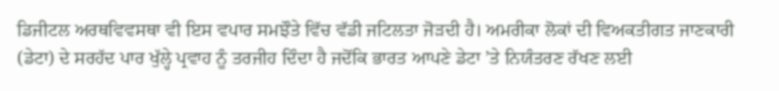ਡਿਜੀਟਲ ਅਰਥਵਿਵਸਥਾ ਵੀ ਇਸ ਵਪਾਰ ਸਮਝੌਤੇ ਵਿੱਚ ਵੱਡੀ ਜਟਿਲਤਾ ਜੋੜਦੀ ਹੈ। ਅਮਰੀਕਾ ਲੋਕਾਂ ਦੀ ਵਿਅਕਤੀਗਤ ਜਾਣਕਾਰੀ (ਡੇਟਾ) ਦੇ ਸਰਹੱਦ ਪਾਰ ਖੁੱਲ੍ਹੇ ਪ੍ਰਵਾਹ ਨੂੰ ਤਰਜੀਹ ਦਿੰਦਾ ਹੈ ਜਦੋਂਕਿ ਭਾਰਤ ਆਪਣੇ ਡੇਟਾ ’ਤੇ ਨਿਯੰਤਰਣ ਰੱਖਣ ਲਈ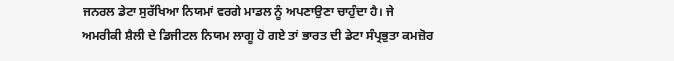ਜਨਰਲ ਡੇਟਾ ਸੁਰੱਖਿਆ ਨਿਯਮਾਂ ਵਰਗੇ ਮਾਡਲ ਨੂੰ ਅਪਣਾਉਣਾ ਚਾਹੁੰਦਾ ਹੈ। ਜੇ ਅਮਰੀਕੀ ਸ਼ੈਲੀ ਦੇ ਡਿਜੀਟਲ ਨਿਯਮ ਲਾਗੂ ਹੋ ਗਏ ਤਾਂ ਭਾਰਤ ਦੀ ਡੇਟਾ ਸੰਪ੍ਰਭੁਤਾ ਕਮਜ਼ੋਰ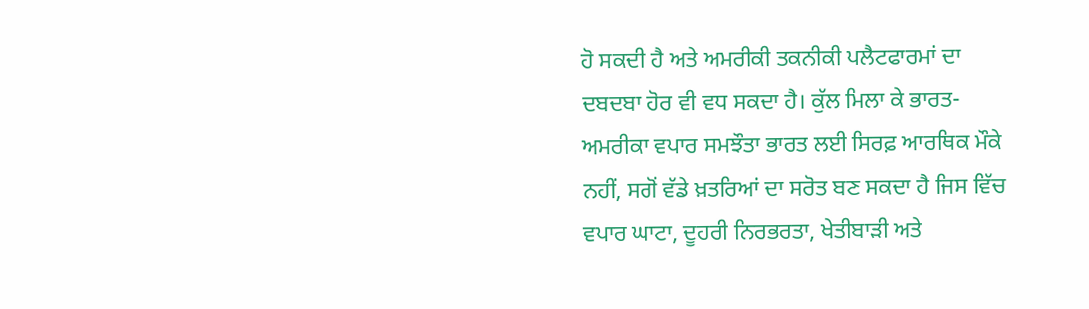ਹੋ ਸਕਦੀ ਹੈ ਅਤੇ ਅਮਰੀਕੀ ਤਕਨੀਕੀ ਪਲੈਟਫਾਰਮਾਂ ਦਾ ਦਬਦਬਾ ਹੋਰ ਵੀ ਵਧ ਸਕਦਾ ਹੈ। ਕੁੱਲ ਮਿਲਾ ਕੇ ਭਾਰਤ-ਅਮਰੀਕਾ ਵਪਾਰ ਸਮਝੌਤਾ ਭਾਰਤ ਲਈ ਸਿਰਫ਼ ਆਰਥਿਕ ਮੌਕੇ ਨਹੀਂ, ਸਗੋਂ ਵੱਡੇ ਖ਼ਤਰਿਆਂ ਦਾ ਸਰੋਤ ਬਣ ਸਕਦਾ ਹੈ ਜਿਸ ਵਿੱਚ ਵਪਾਰ ਘਾਟਾ, ਦੂਹਰੀ ਨਿਰਭਰਤਾ, ਖੇਤੀਬਾੜੀ ਅਤੇ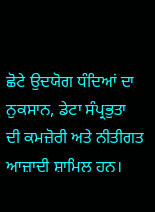ਛੋਟੇ ਉਦਯੋਗ ਧੰਦਿਆਂ ਦਾ ਨੁਕਸਾਨ, ਡੇਟਾ ਸੰਪ੍ਰਭੁਤਾ ਦੀ ਕਮਜ਼ੋਰੀ ਅਤੇ ਨੀਤੀਗਤ ਆਜ਼ਾਦੀ ਸ਼ਾਮਿਲ ਹਨ।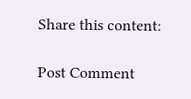Share this content:

Post Comment